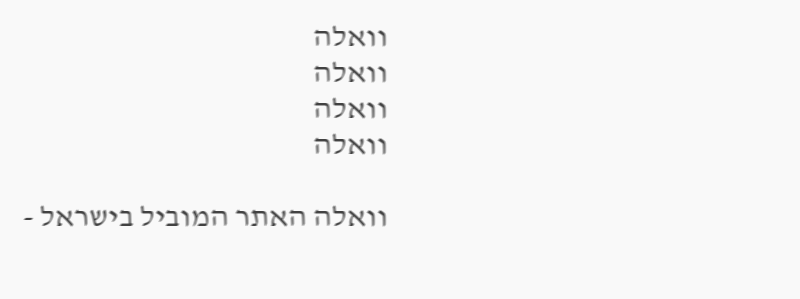וואלה
וואלה
וואלה
וואלה

וואלה האתר המוביל בישראל -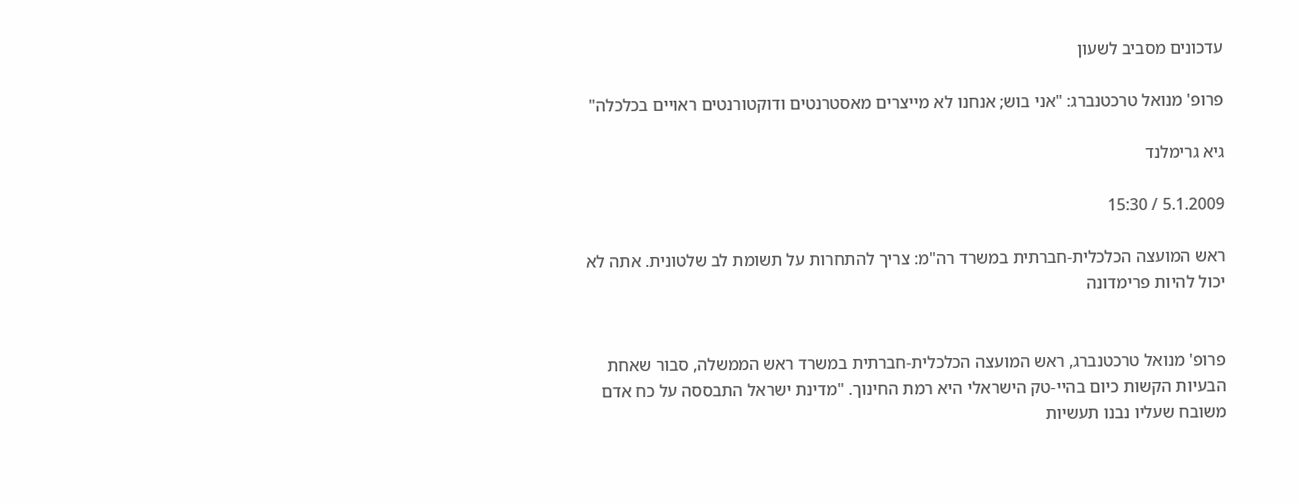עדכונים מסביב לשעון

פרופ' מנואל טרכטנברג: "אני בוש; אנחנו לא מייצרים מאסטרנטים ודוקטורנטים ראויים בכלכלה"

גיא גרימלנד

5.1.2009 / 15:30

ראש המועצה הכלכלית-חברתית במשרד רה"מ: צריך להתחרות על תשומת לב שלטונית. אתה לא יכול להיות פרימדונה


פרופ' מנואל טרכטנברג, ראש המועצה הכלכלית-חברתית במשרד ראש הממשלה, סבור שאחת הבעיות הקשות כיום בהיי-טק הישראלי היא רמת החינוך. "מדינת ישראל התבססה על כח אדם משובח שעליו נבנו תעשיות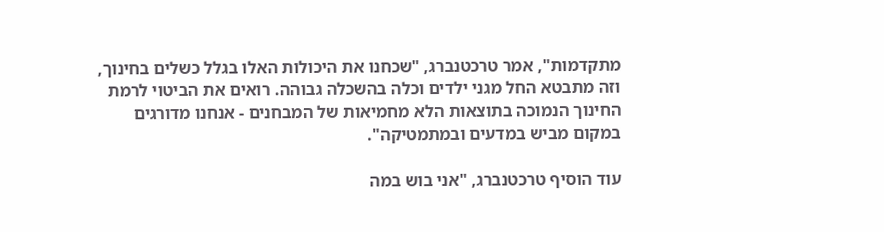מתקדמות", אמר טרכטנברג, "שכחנו את היכולות האלו בגלל כשלים בחינוך, וזה מתבטא החל מגני ילדים וכלה בהשכלה גבוהה. רואים את הביטוי לרמת החינוך הנמוכה בתוצאות הלא מחמיאות של המבחנים - אנחנו מדורגים במקום מביש במדעים ובמתמטיקה".

עוד הוסיף טרכטנברג, "אני בוש במה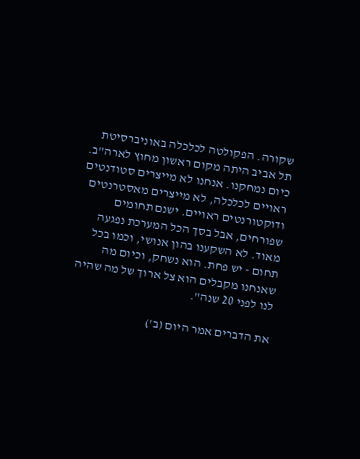שקורה. הפקולטה לכלכלה באוניברסיטת תל אביב היתה מקום ראשון מחוץ לארה"ב. כיום נמחקנו. אנחנו לא מייצרים סטודנטים ראויים לכלכלה, לא מייצרים מאסטרנטים ודוקטורנטים ראויים. ישנם תחומים שפורחים, אבל בסך הכל המערכת נפגעה מאוד. לא השקענו בהון אנושי, וכמו בכל תחום - יש פחת. הוא נשחק, וכיום מה שאנחנו מקבלים הוא צל ארוך של מה שהיה לנו לפני 20 שנה".

את הדברים אמר היום (ב')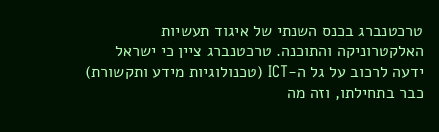טרכטנברג בכנס השנתי של איגוד תעשיות האלקטרוניקה והתוכנה. טרכטנברג ציין כי ישראל ידעה לרכוב על גל ה-ICT (טכנולוגיות מידע ותקשורת) כבר בתחילתו, וזה מה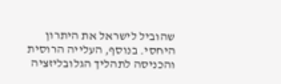שהוביל לישראל את היתרון היחסי. בנוסף, העלייה הרוסית והכניסה לתהליך הגלובליזציה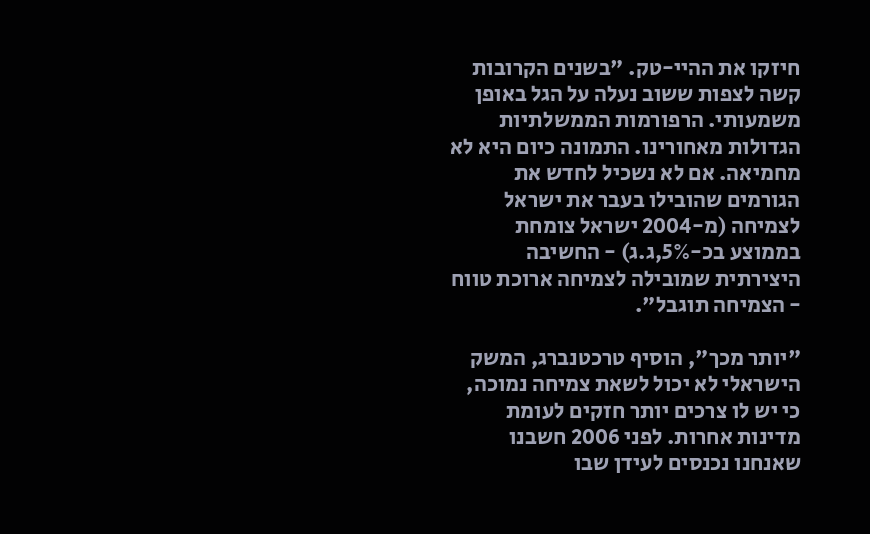חיזקו את ההיי-טק. "בשנים הקרובות קשה לצפות ששוב נעלה על הגל באופן משמעותי. הרפורמות הממשלתיות הגדולות מאחורינו. התמונה כיום היא לא מחמיאה. אם לא נשכיל לחדש את הגורמים שהובילו בעבר את ישראל לצמיחה (מ-2004 ישראל צומחת בממוצע בכ-5%,ג.ג) - החשיבה היצירתית שמובילה לצמיחה ארוכת טווח - הצמיחה תוגבל".

"יותר מכך", הוסיף טרכטנברג, המשק הישראלי לא יכול לשאת צמיחה נמוכה, כי יש לו צרכים יותר חזקים לעומת מדינות אחרות. לפני 2006 חשבנו שאנחנו נכנסים לעידן שבו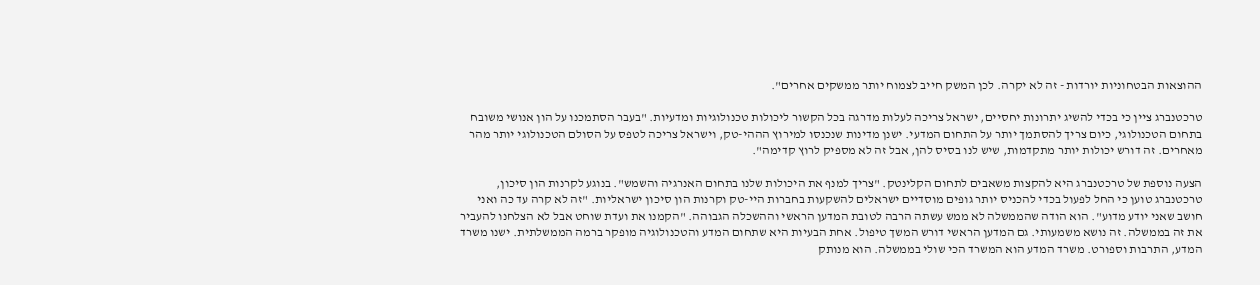ההוצאות הבטחוניות יורדות - זה לא יקרה. לכן המשק חייב לצמוח יותר ממשקים אחרים".

טרכטנברג ציין כי בכדי להשיג יתרונות יחסיים, ישראל צריכה לעלות מדרגה בכל הקשור ליכולות טכנולוגיות ומדעיות. "בעבר הסתמכנו על הון אנושי משובח בתחום הטכנולוגי, כיום צריך להסתמך יותר על התחום המדעי. ישנן מדינות שנכנסו למירוץ הההי-טק, וישראל צריכה לטפס על הסולם הטכנולוגי יותר מהר מאחרים. זה דורש יכולות יותר מתקדמות, שיש לנו בסיס להן, אבל זה לא מספיק לרוץ קדימה".

הצעה נוספת של טרכטנברג היא להקצות משאבים לתחום הקלינטק. "צריך למנף את היכולות שלנו בתחום האנרגיה והשמש". בנוגע לקרנות הון סיכון, טרכטנברג טוען כי החל לפעול בכדי להכניס יותר גופים מוסדיים ישראלים להשקעות בחברות היי-טק וקרנות הון סיכון ישראליות. "זה לא קרה עד כה ואני חושב שאני יודע מדוע". הוא הודה שהממשלה לא ממש עשתה הרבה לטובת המדען הראשי וההשכלה הגבוהה. "הקמנו את ועדת שוחט אבל לא הצלחנו להעביר את זה בממשלה. זה נושא משמעותי. גם המדען הראשי דורש המשך טיפול. אחת הבעיות היא שתחום המדע והטכנולוגיה מופקר ברמה הממשלתית. ישנו משרד המדע, התרבות וספורט. משרד המדע הוא המשרד הכי שולי בממשלה. הוא מנותק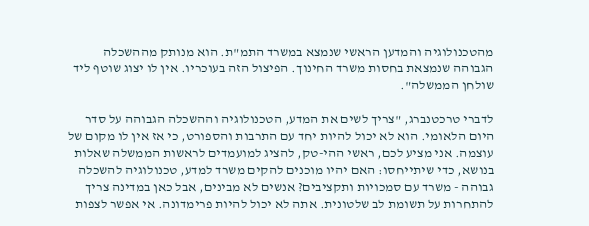מהטכנולוגיה והמדען הראשי שנמצא במשרד התמ"ת. הוא מנותק מההשכלה הגבוהה שנמצאת בחסות משרד החינוך. הפיצול הזה בעוכריו. אין לו יצוג שוטף ליד שולחן הממשלה".

לדברי טרכטנברג, "צריך לשים את המדע, הטכנולוגיה וההשכלה הגבוהה על סדר היום הלאומי. הוא לא יכול להיות יחד עם התרבות והספורט, כי אז אין לו מקום של עוצמה. אני מציע לכם, ראשי ההי-טק, להציג למועמדים לראשות הממשלה שאלות בנושא, כדי שיתייחסו: האם יהיו מוכנים להקים משרד למדע, טכנולוגיה להשכלה גבוהה - משרד עם סמכויות ותקציבים? אנשים לא מבינים, אבל כאן במדינה צריך להתחרות על תשומת לב שלטונית. אתה לא יכול להיות פרימדונה. אי אפשר לצפות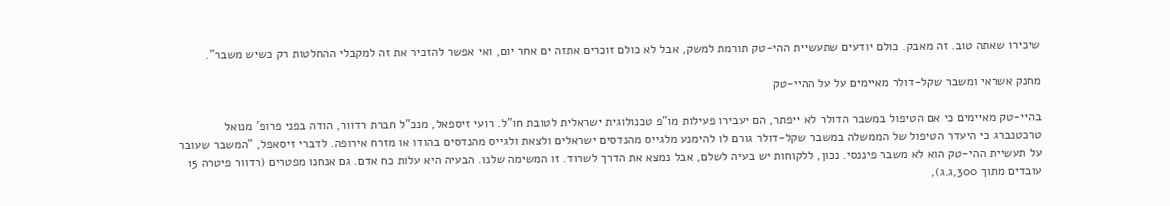שיכירו שאתה טוב. זה מאבק. כולם יודעים שתעשיית ההי-טק תורמת למשק, אבל לא כולם זוכרים אתזה ים אחר יום, ואי אפשר להזכיר את זה למקבלי ההחלטות רק כשיש משבר".

מחנק אשראי ומשבר שקל-דולר מאיימים על על ההיי-טק

בהיי-טק מאיימים כי אם הטיפול במשבר הדולר לא ייפתר, הם יעבירו פעילות מו"פ טכנולוגית ישראלית לטובת חו"ל. רועי זיספאל, מנכ"ל חברת רדוור, הודה בפני פרופ' מנואל טרכטנברג כי היעדר הטיפול של הממשלה במשבר שקל-דולר גורם לו להימנע מלגייס מהנדסים ישראלים ולצאת ולגייס מהנדסים בהודו או מזרח אירופה. לדברי זיסאפל, "המשבר שעובר על תעשיית ההי-טק הוא לא משבר פיננסי. נכון, ללקוחות יש בעיה לשלם, אבל נמצא את הדרך לשרוד. זו המשימה שלנו. הבעיה היא עלות כח אדם. גם אנחנו מפטרים (רדוור פיטרה 15 עובדים מתוך 300,ג.ג),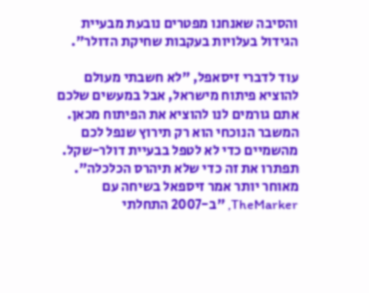והסיבה שאנחנו מפטרים נובעת מבעיית הגידול בעלויות בעקבות שחיקת הדולר".

עוד לדברי זיסאפל, "לא חשבתי מעולם להוציא פיתוח מישראל, אבל במעשים שלכם אתם גורמים לנו להוציא את הפיתוח מכאן. המשבר הנוכחי הוא רק תירוץ שנפל לכם מהשמיים כדי לא לטפל בבעיית דולר-שקל. תפתרו את זה כדי שלא תיהרס הכלכלה". מאוחר יותר אמר זיספאל בשיחה עם TheMarker, "ב-2007 התחלתי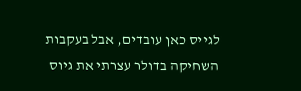לגייס כאן עובדים, אבל בעקבות השחיקה בדולר עצרתי את גיוס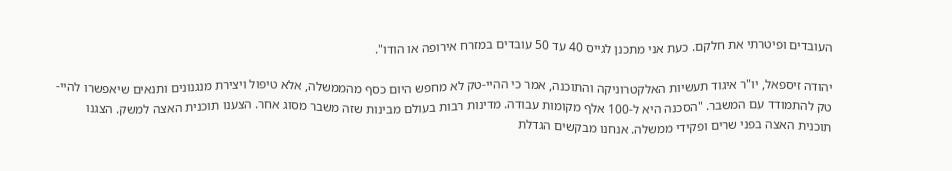העובדים ופיטרתי את חלקם. כעת אני מתכנן לגייס 40 עד 50 עובדים במזרח אירופה או הודו".

יהודה זיספאל, יו"ר איגוד תעשיות האלקטרוניקה והתוכנה, אמר כי ההיי-טק לא מחפש היום כסף מהממשלה, אלא טיפול ויצירת מנגנונים ותנאים שיאפשרו להיי-טק להתמודד עם המשבר. "הסכנה היא ל-100 אלף מקומות עבודה. מדינות רבות בעולם מבינות שזה משבר מסוג אחר. הצענו תוכנית האצה למשק. הצגנו תוכנית האצה בפני שרים ופקידי ממשלה. אנחנו מבקשים הגדלת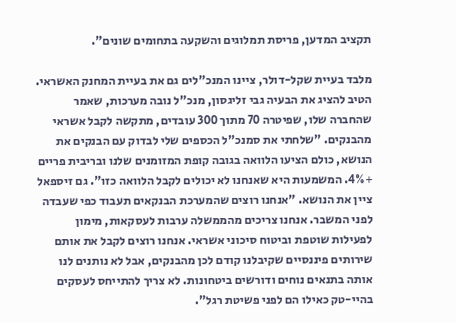תקציב המדען, פריסת תמלוגים והשקעה בתחומים שונים".

מלבד בעיית שקל-דולר, ציינו המנכ"לים גם את בעיית המחנק האשראי. הטיב להציג את הבעיה גבי זליגסון, מנכ"ל נובה מערכות, שאמר שהחברה שלו, שפיטרה 70 מתוך 300 עובדים, מתקשה לקבל אשראי מהבנקים. "שלחתי את סמנכ"ל הכספים שלי לבדוק עם הבנקים את הנושא, כולם הציעו הלוואה בגובה קופת המזומנים שלנו ובריבית פריים +4%. המשמעות היא שאנחנו לא יכולים לקבל הלוואה כזו". גם זיספאל ציין את הנושא. "אנחנו רוצים שהמערכת הבנקאים תעבוד כפי שעבדה לפני המשבר. אנחנו צריכים מהממשלה ערבות לעסקאות, מימון לפעילות שוטפת וביטוח סיכוני אשראי. אנחנו רוצים לקבל את אותם שירותים פיננסיים שקיבלנו קודם לכן מהבנקים, אבל לא נותנים לנו אותה בתנאים נוחים ודורשים ביטחונות. לא צריך להתייחס לעסקים בהיי-טק כאילו הם לפני פשיטת רגל".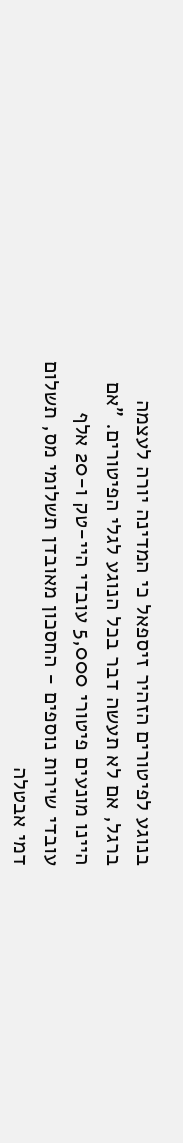בנוגע לפיטורים הזהיר זיספאל כי המדינה יורה לעצמה ברגל, אם לא תעשה דבר בכל הנוגע לגלי הפיטורים. "אם היינו מונעים פיטורי 5,000 עובדי היי-טק ו-20 אלף עובדי שירות נוספים - החסכון מאובדן תשלומי מס, תשלום דמי אבטלה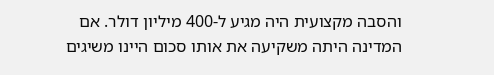והסבה מקצועית היה מגיע ל-400 מיליון דולר. אם המדינה היתה משקיעה את אותו סכום היינו משיגים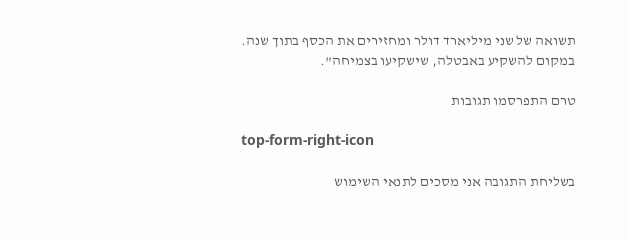תשואה של שני מיליארד דולר ומחזירים את הכסף בתוך שנה. במקום להשקיע באבטלה, שישקיעו בצמיחה".

טרם התפרסמו תגובות

top-form-right-icon

בשליחת התגובה אני מסכים לתנאי השימוש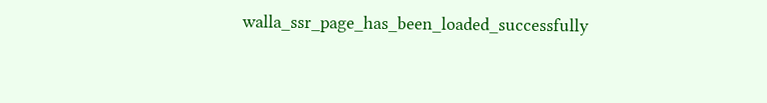walla_ssr_page_has_been_loaded_successfully